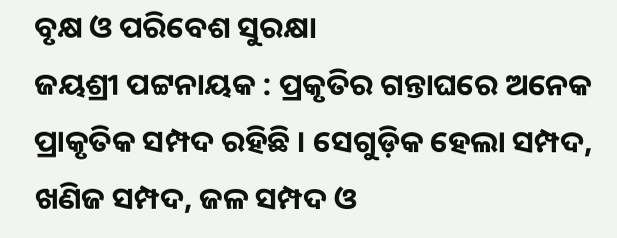ବୃକ୍ଷ ଓ ପରିବେଶ ସୁରକ୍ଷା
ଜୟଶ୍ରୀ ପଟ୍ଟନାୟକ : ପ୍ରକୃତିର ଗନ୍ତାଘରେ ଅନେକ ପ୍ରାକୃତିକ ସମ୍ପଦ ରହିଛି । ସେଗୁଡ଼ିକ ହେଲା ସମ୍ପଦ, ଖଣିଜ ସମ୍ପଦ, ଜଳ ସମ୍ପଦ ଓ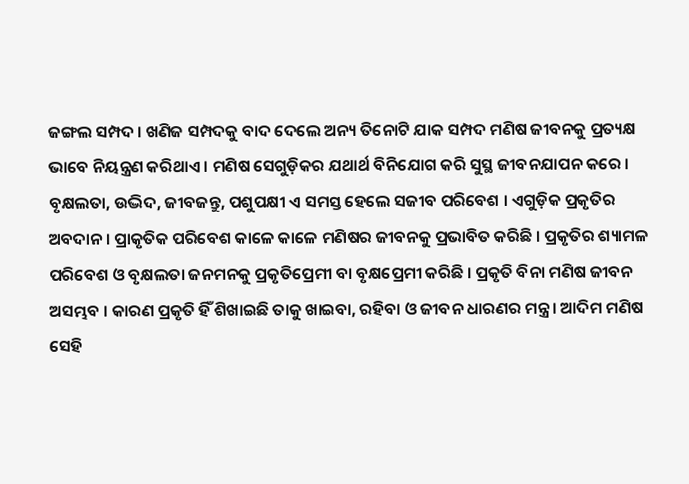ଜଙ୍ଗଲ ସମ୍ପଦ । ଖଣିଜ ସମ୍ପଦକୁ ବାଦ ଦେଲେ ଅନ୍ୟ ତିନୋଟି ଯାକ ସମ୍ପଦ ମଣିଷ ଜୀବନକୁ ପ୍ରତ୍ୟକ୍ଷ ଭାବେ ନିୟନ୍ତ୍ରଣ କରିଥାଏ । ମଣିଷ ସେଗୁଡ଼ିକର ଯଥାର୍ଥ ବିନିଯୋଗ କରି ସୁସ୍ଥ ଜୀବନଯାପନ କରେ । ବୃକ୍ଷଲତା, ଉଦ୍ଭିଦ, ଜୀବଜନ୍ତୁ, ପଶୁପକ୍ଷୀ ଏ ସମସ୍ତ ହେଲେ ସଜୀବ ପରିବେଶ । ଏଗୁଡ଼ିକ ପ୍ରକୃତିର ଅବଦାନ । ପ୍ରାକୃତିକ ପରିବେଶ କାଳେ କାଳେ ମଣିଷର ଜୀବନକୁ ପ୍ରଭାବିତ କରିଛି । ପ୍ରକୃତିର ଶ୍ୟାମଳ ପରିବେଶ ଓ ବୃକ୍ଷଲତା ଜନମନକୁ ପ୍ରକୃତିପ୍ରେମୀ ବା ବୃକ୍ଷପ୍ରେମୀ କରିଛି । ପ୍ରକୃତି ବିନା ମଣିଷ ଜୀବନ ଅସମ୍ଭବ । କାରଣ ପ୍ରକୃତି ହିଁ ଶିଖାଇଛି ତାକୁ ଖାଇବା, ରହିବା ଓ ଜୀବନ ଧାରଣର ମନ୍ତ୍ର । ଆଦିମ ମଣିଷ ସେହି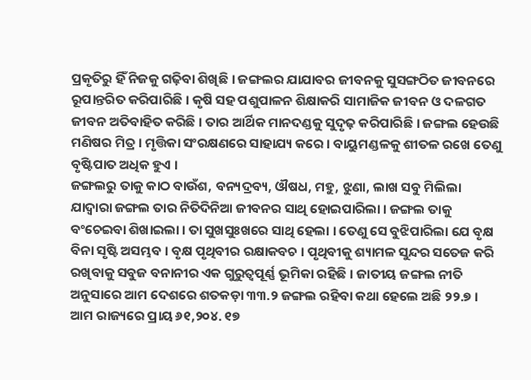ପ୍ରକୃତିରୁ ହିଁ ନିଜକୁ ଗଢ଼ିବା ଶିଖିଛି । ଜଙ୍ଗଲର ଯାଯାବର ଜୀବନକୁ ସୁସଙ୍ଗଠିତ ଜୀବନରେ ରୂପାନ୍ତରିତ କରିପାରିଛି । କୃଷି ସହ ପଶୁପାଳନ ଶିକ୍ଷାକରି ସାମାଜିକ ଜୀବନ ଓ ଦଳଗତ ଜୀବନ ଅତିବାହିତ କରିଛି । ତାର ଆର୍ଥିକ ମାନଦଣ୍ଡକୁ ସୁଦୃଢ଼ କରିପାରିଛି । ଜଙ୍ଗଲ ହେଉଛି ମଣିଷର ମିତ୍ର । ମୃତ୍ତିକା ସଂରକ୍ଷଣରେ ସାହାଯ୍ୟ କରେ । ବାୟୁମଣ୍ଡଳକୁ ଶୀତଳ ରଖେ ତେଣୁ ବୃଷ୍ଟିପାତ ଅଧିକ ହୁଏ ।
ଜଙ୍ଗଲରୁ ତାକୁ କାଠ ବାଉଁଶ, ବନ୍ୟଦ୍ରବ୍ୟ, ଔଷଧ, ମହୁ, ଝୁଣା, ଲାଖ ସବୁ ମିଲିଲା ଯାଦ୍ୱାରା ଜଙ୍ଗଲ ତାର ନିତିଦିନିଆ ଜୀବନର ସାଥି ହୋଇପାରିଲା । ଜଙ୍ଗଲ ତାକୁ ବଂଚେଇବା ଶିଖାଇଲା । ତା ସୁଖସୁଃଖରେ ସାଥି ହେଲା । ତେଣୁ ସେ ବୁଝିପାରିଲା ଯେ ବୃକ୍ଷ ବିନା ସୃଷ୍ଟି ଅସମ୍ଭବ । ବୃକ୍ଷ ପୃଥିବୀର ରକ୍ଷାକବଚ । ପୃଥିବୀକୁ ଶ୍ୟାମଳ ସୁନ୍ଦର ସତେଜ କରି ରଖିବାକୁ ସବୁଜ ବନାନୀର ଏକ ଗୁରୁତ୍ୱପୂର୍ଣ୍ଣ ଭୂମିକା ରହିଛି । ଜାତୀୟ ଜଙ୍ଗଲ ନୀତି ଅନୁସାରେ ଆମ ଦେଶରେ ଶତକଡ଼ା ୩୩.୨ ଜଙ୍ଗଲ ରହିବା କଥା ହେଲେ ଅଛି ୨୨.୭ । ଆମ ରାଜ୍ୟରେ ପ୍ରାୟ ୬୧,୨୦୪. ୧୭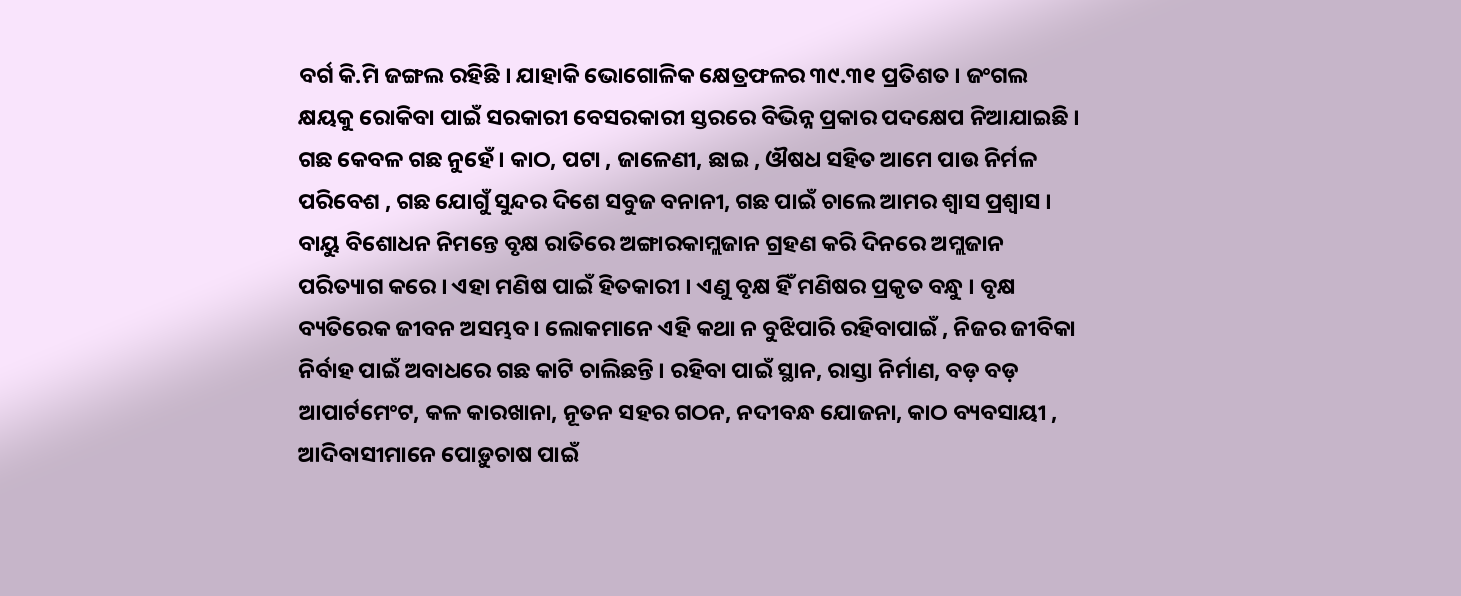ବର୍ଗ କି.ମି ଜଙ୍ଗଲ ରହିଛି । ଯାହାକି ଭୋଗୋଳିକ କ୍ଷେତ୍ରଫଳର ୩୯.୩୧ ପ୍ରତିଶତ । ଜଂଗଲ କ୍ଷୟକୁ ରୋକିବା ପାଇଁ ସରକାରୀ ବେସରକାରୀ ସ୍ତରରେ ବିଭିନ୍ନ ପ୍ରକାର ପଦକ୍ଷେପ ନିଆଯାଇଛି । ଗଛ କେବଳ ଗଛ ନୁହେଁ । କାଠ, ପଟା , ଜାଳେଣୀ, ଛାଇ , ଔଷଧ ସହିତ ଆମେ ପାଉ ନିର୍ମଳ ପରିବେଶ , ଗଛ ଯୋଗୁଁ ସୁନ୍ଦର ଦିଶେ ସବୁଜ ବନାନୀ, ଗଛ ପାଇଁ ଚାଲେ ଆମର ଶ୍ୱାସ ପ୍ରଶ୍ୱାସ । ବାୟୁ ବିଶୋଧନ ନିମନ୍ତେ ବୃକ୍ଷ ରାତିରେ ଅଙ୍ଗାରକାମ୍ଲଜାନ ଗ୍ରହଣ କରି ଦିନରେ ଅମ୍ଲଜାନ ପରିତ୍ୟାଗ କରେ । ଏହା ମଣିଷ ପାଇଁ ହିତକାରୀ । ଏଣୁ ବୃକ୍ଷ ହିଁ ମଣିଷର ପ୍ରକୃତ ବନ୍ଧୁ । ବୃକ୍ଷ ବ୍ୟତିରେକ ଜୀବନ ଅସମ୍ଭବ । ଲୋକମାନେ ଏହି କଥା ନ ବୁଝିପାରି ରହିବାପାଇଁ , ନିଜର ଜୀବିକା ନିର୍ବାହ ପାଇଁ ଅବାଧରେ ଗଛ କାଟି ଚାଲିଛନ୍ତି । ରହିବା ପାଇଁ ସ୍ଥାନ, ରାସ୍ତା ନିର୍ମାଣ, ବଡ଼ ବଡ଼ ଆପାର୍ଟମେଂଟ, କଳ କାରଖାନା, ନୂତନ ସହର ଗଠନ, ନଦୀବନ୍ଧ ଯୋଜନା, କାଠ ବ୍ୟବସାୟୀ , ଆଦିବାସୀମାନେ ପୋଡ଼ୁଚାଷ ପାଇଁ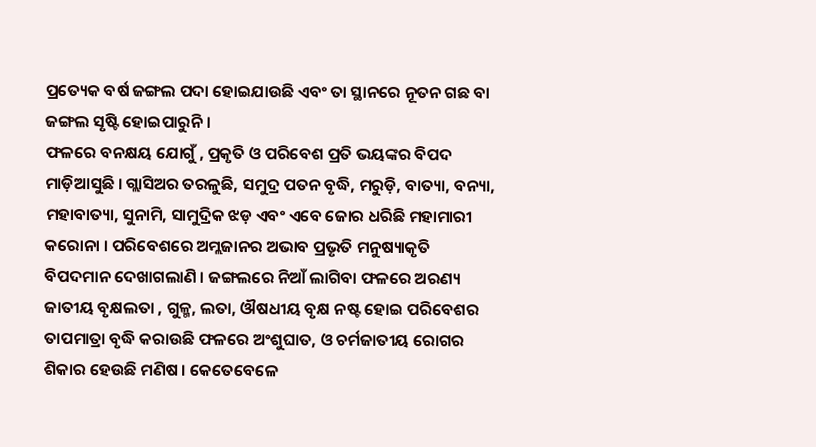ପ୍ରତ୍ୟେକ ବର୍ଷ ଜଙ୍ଗଲ ପଦା ହୋଇଯାଉଛି ଏବଂ ତା ସ୍ଥାନରେ ନୂତନ ଗଛ ବା ଜଙ୍ଗଲ ସୃଷ୍ଟି ହୋଇପାରୁନି ।
ଫଳରେ ବନକ୍ଷୟ ଯୋଗୁଁ , ପ୍ରକୃତି ଓ ପରିବେଶ ପ୍ରତି ଭୟଙ୍କର ବିପଦ ମାଡ଼ିଆସୁଛି । ଗ୍ଲାସିଅର ତରଳୁଛି, ସମୁଦ୍ର ପତନ ବୃଦ୍ଧି, ମରୁଡ଼ି, ବାତ୍ୟା, ବନ୍ୟା, ମହାବାତ୍ୟା, ସୁନାମି, ସାମୁଦ୍ରିକ ଝଡ଼ ଏବଂ ଏବେ ଜୋର ଧରିଛି ମହାମାରୀ କରୋନା । ପରିବେଶରେ ଅମ୍ଲଜାନର ଅଭାବ ପ୍ରଭୃତି ମନୁଷ୍ୟାକୃତି ବିପଦମାନ ଦେଖାଗଲାଣି । ଜଙ୍ଗଲରେ ନିଆଁ ଲାଗିବା ଫଳରେ ଅରଣ୍ୟ ଜାତୀୟ ବୃକ୍ଷଲତା , ଗୁଳ୍ମ, ଲତା, ଔଷଧୀୟ ବୃକ୍ଷ ନଷ୍ଟ ହୋଇ ପରିବେଶର ତାପମାତ୍ରା ବୃଦ୍ଧି କରାଉଛି ଫଳରେ ଅଂଶୁଘାତ, ଓ ଚର୍ମଜାତୀୟ ରୋଗର ଶିକାର ହେଉଛି ମଣିଷ । କେତେବେଳେ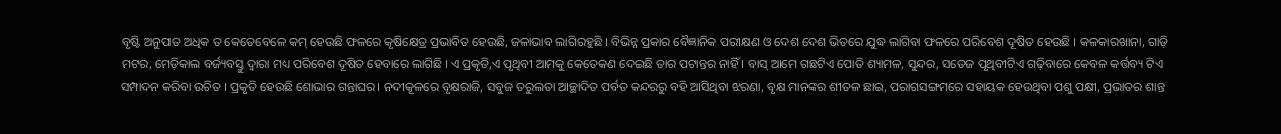ବୃଷ୍ଟି ଅନୁପାତ ଅଧିକ ତ କେତେବେଳେ କମ୍ ହେଉଛି ଫଳରେ କୃଷିକ୍ଷେତ୍ର ପ୍ରଭାବିତ ହେଉଛି, ଜଳାଭାବ ଲାଗିରହୁଛି । ବିଭିନ୍ନ ପ୍ରକାର ବୈଜ୍ଞାନିକ ପରୀକ୍ଷଣ ଓ ଦେଶ ଦେଶ ଭିତରେ ଯୁଦ୍ଧ ଲାଗିବା ଫଳରେ ପରିବେଶ ଦୂଷିତ ହେଉଛି । କଳକାରଖାନା, ଗାଡ଼ି ମଟର, ମେଡ଼ିକାଲ ବର୍ଜ୍ୟବସ୍ତୁ ଦ୍ୱାରା ମଧ୍ୟ ପରିବେଶ ଦୂଷିତ ହେବାରେ ଲାଗିଛି । ଏ ପ୍ରକୃତି,ଏ ପୃଥିବୀ ଆମକୁ କେତେକଣ ଦେଇଛି ତାର ପଟାନ୍ତର ନାହିଁ । ବାସ୍ ଆମେ ଗଛଟିଏ ପୋତି ଶ୍ୟାମଳ, ସୁନ୍ଦର, ସତେଜ ପୃଥିବୀଟିଏ ଗଢ଼ିବାରେ କେବଳ କର୍ତ୍ତବ୍ୟ ଟିଏ ସମ୍ପାଦନ କରିବା ଉଚିତ । ପ୍ରକୃତି ହେଉଛି ଶୋଭାର ଗନ୍ତାଘର। ନଦୀକୂଳରେ ବୃକ୍ଷରାଜି, ସବୁଜ ତରୁଲତା ଆଚ୍ଛାଦିତ ପର୍ବତ କନ୍ଦରରୁ ବହି ଆସିଥିବା ଝରଣା, ବୃକ୍ଷ ମାନଙ୍କର ଶୀତଳ ଛାଇ, ପରାଗସଙ୍ଗମରେ ସହାୟକ ହେଉଥିବା ପଶୁ ପକ୍ଷୀ, ପ୍ରଭାତର ଶାନ୍ତ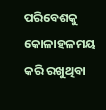ପରିବେଶକୁ କୋଳାହଳମୟ କରି ରଖୁଥିବା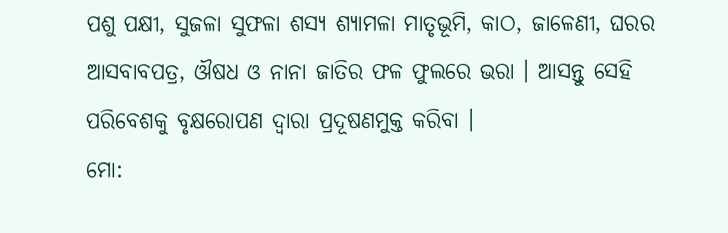ପଶୁ ପକ୍ଷୀ, ସୁଜଳା ସୁଫଳା ଶସ୍ୟ ଶ୍ୟାମଳା ମାତୃଭୂମି, କାଠ, ଜାଳେଣୀ, ଘରର ଆସବାବପତ୍ର, ଔଷଧ ଓ ନାନା ଜାତିର ଫଳ ଫୁଲରେ ଭରା । ଆସନ୍ତୁ ସେହି ପରିବେଶକୁ ବୃକ୍ଷରୋପଣ ଦ୍ୱାରା ପ୍ରଦୂଷଣମୁକ୍ତ କରିବା ।
ମୋ: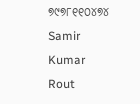୭୯୭୮୧୧୦୪୭୪
Samir Kumar Rout